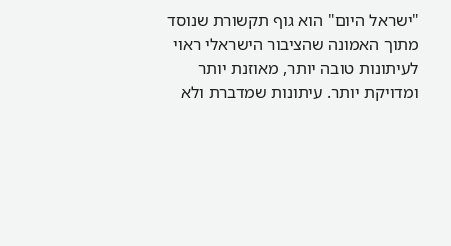"ישראל היום" הוא גוף תקשורת שנוסד מתוך האמונה שהציבור הישראלי ראוי לעיתונות טובה יותר, מאוזנת יותר ומדויקת יותר. עיתונות שמדברת ולא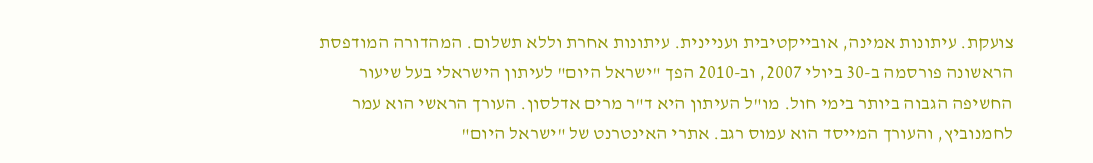צועקת. עיתונות אמינה, אובייקטיבית ועניינית. עיתונות אחרת וללא תשלום. המהדורה המודפסת הראשונה פורסמה ב-30 ביולי 2007, וב-2010 הפך "ישראל היום" לעיתון הישראלי בעל שיעור החשיפה הגבוה ביותר בימי חול. מו"ל העיתון היא ד"ר מרים אדלסון. העורך הראשי הוא עמר לחמנוביץ, והעורך המייסד הוא עמוס רגב. אתרי האינטרנט של "ישראל היום"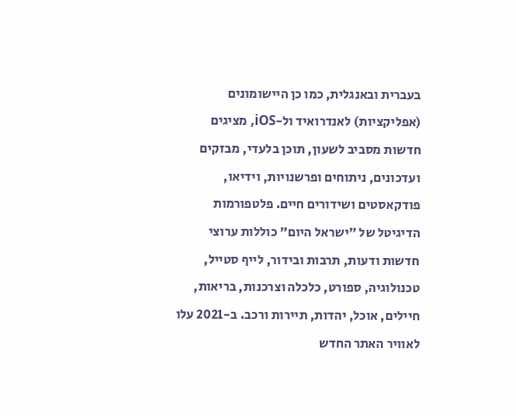בעברית ובאנגלית, כמו כן היישומונים (אפליקציות) לאנדרואיד ול-iOS, מציגים חדשות מסביב לשעון, תוכן בלעדי, מבזקים ועדכונים, ניתוחים ופרשנויות, וידיאו, פודקאסטים ושידורים חיים. פלטפורמות הדיגיטל של "ישראל היום" כוללות ערוצי חדשות ודעות, תרבות ובידור, לייף סטייל, טכנולוגיה, ספורט, כלכלה וצרכנות, בריאות, חיילים, אוכל, יהדות, תיירות ורכב. ב-2021 עלו לאוויר האתר החדש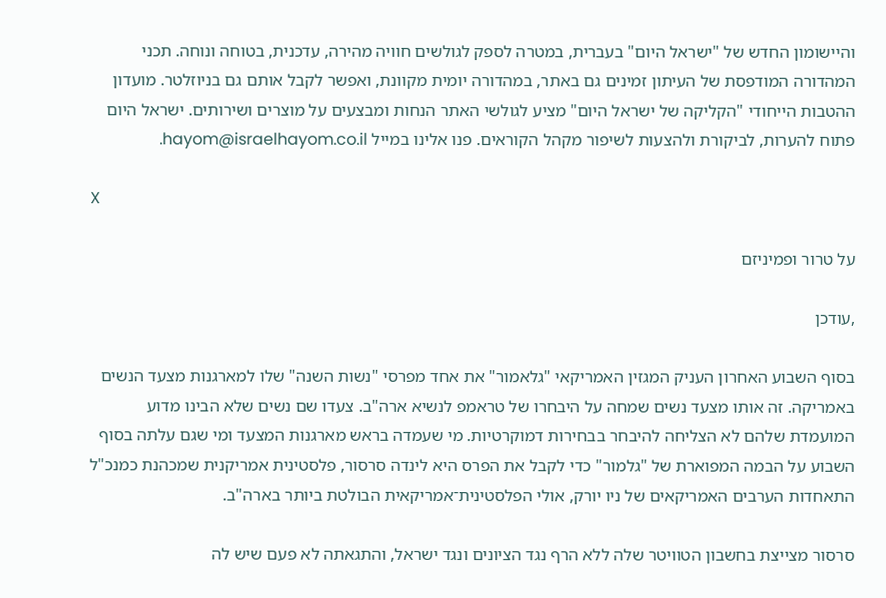והיישומון החדש של "ישראל היום" בעברית, במטרה לספק לגולשים חוויה מהירה, עדכנית, בטוחה ונוחה. תכני המהדורה המודפסת של העיתון זמינים גם באתר, במהדורה יומית מקוונת, ואפשר לקבל אותם גם בניוזלטר. מועדון ההטבות הייחודי "הקליקה של ישראל היום" מציע לגולשי האתר הנחות ומבצעים על מוצרים ושירותים. ישראל היום פתוח להערות, לביקורת ולהצעות לשיפור מקהל הקוראים. פנו אלינו במייל hayom@israelhayom.co.il.

X

על טרור ופמיניזם

,עודכן

בסוף השבוע האחרון העניק המגזין האמריקאי "גלאמור" את אחד מפרסי "נשות השנה" שלו למארגנות מצעד הנשים באמריקה. זה אותו מצעד נשים שמחה על היבחרו של טראמפ לנשיא ארה"ב. צעדו שם נשים שלא הבינו מדוע המועמדת שלהם לא הצליחה להיבחר בבחירות דמוקרטיות. מי שעמדה בראש מארגנות המצעד ומי שגם עלתה בסוף השבוע על הבמה המפוארת של "גלמור" כדי לקבל את הפרס היא לינדה סרסור, פלסטינית אמריקנית שמכהנת כמנכ"ל התאחדות הערבים האמריקאים של ניו יורק, אולי הפלסטינית־אמריקאית הבולטת ביותר בארה"ב.

סרסור מצייצת בחשבון הטוויטר שלה ללא הרף נגד הציונים ונגד ישראל, והתגאתה לא פעם שיש לה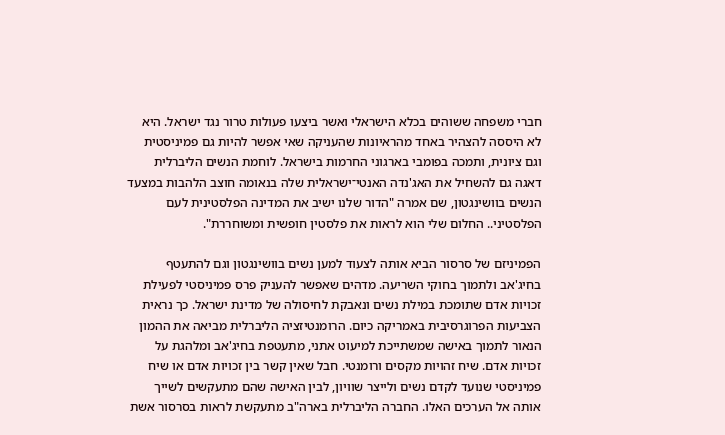חברי משפחה ששוהים בכלא הישראלי ואשר ביצעו פעולות טרור נגד ישראל. היא לא היססה להצהיר באחד מהראיונות שהעניקה שאי אפשר להיות גם פמיניסטית וגם ציונית, ותמכה בפומבי בארגוני החרמות בישראל. לוחמת הנשים הליברלית דאגה גם להשחיל את האג'נדה האנטי־ישראלית שלה בנאומה חוצב הלהבות במצעד הנשים בוושינגטון, שם אמרה "הדור שלנו ישיב את המדינה הפלסטינית לעם הפלסטיני.. החלום שלי הוא לראות את פלסטין חופשית ומשוחררת".

הפמיניזם של סרסור הביא אותה לצעוד למען נשים בוושינגטון וגם להתעטף בחיג'אב ולתמוך בחוקי השריעה. מדהים שאפשר להעניק פרס פמיניסטי לפעילת זכויות אדם שתומכת במילת נשים ונאבקת לחיסולה של מדינת ישראל. כך נראית הצביעות הפרוגרסיבית באמריקה כיום. הרומנטיזציה הליברלית מביאה את ההמון הנאור לתמוך באישה שמשתייכת למיעוט אתני, מתעטפת בחיג'אב ומלהגת על זכויות אדם. שיח זהויות מקסים ורומנטי. חבל שאין קשר בין זכויות אדם או שיח פמיניסטי שנועד לקדם נשים ולייצר שוויון, לבין האישה שהם מתעקשים לשייך אותה אל הערכים האלו. החברה הליברלית בארה"ב מתעקשת לראות בסרסור אשת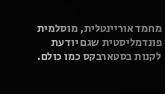מחמד אוריינטלית, מוסלמית פונדמליסטית שגם יודעת לקנות בסטארבקס כמו כולם.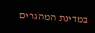במדינת המהגרים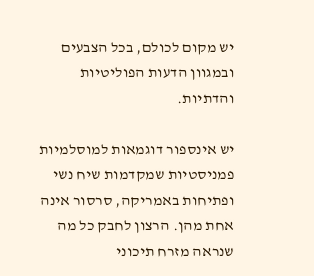יש מקום לכולם, בכל הצבעים ובמגוון הדעות הפוליטיות והדתיות.

יש אינספור דוגמאות למוסלמיות פמניסטיות שמקדמות שיח נשי ופתיחות באמריקה, סרסור אינה אחת מהן. הרצון לחבק כל מה שנראה מזרח תיכוני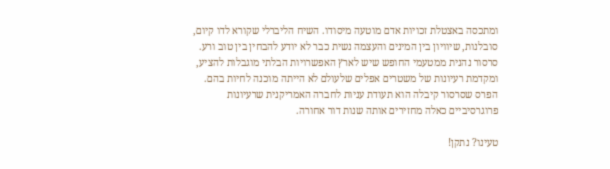ומתכסה באצטלת זכויות אדם מוטעה מיסודו. השיח הליברלי שקורא לדו קיום, סובלנות, שיוויון בין המינים והעצמה נשית כבר לא יודע להבחין בין טוב ורע. סרסור נהנית ממטעמי החופש שיש לארץ האפשרויות הבלתי מוגבלות להציע, ומקדמת רעיונות של משטרים אפלים שלעולם לא הייתה מוכנה לחיות בהם. הפרס שסרסור קיבלה הוא תעודת עניות לחברה האמריקנית שרעיונות פרוגרסיביים כאלה מחזירים אותה שנות דור אחורה.

טעינו? נתקן!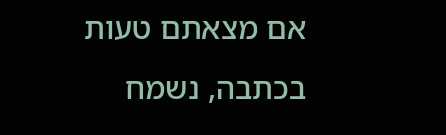אם מצאתם טעות בכתבה, נשמח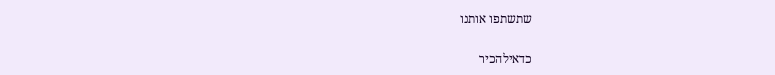שתשתפו אותנו

כדאילהכיר